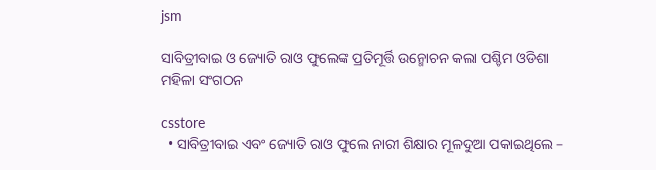jsm

ସାବିତ୍ରୀବାଇ ଓ ଜ୍ୟୋତି ରାଓ ଫୁଲେଙ୍କ ପ୍ରତିମୂର୍ତ୍ତି ଉନ୍ମୋଚନ କଲା ପଶ୍ଚିମ ଓଡିଶା ମହିଳା ସଂଗଠନ

csstore
  • ସାବିତ୍ରୀବାଇ ଏବଂ ଜ୍ୟୋତି ରାଓ ଫୁଲେ ନାରୀ ଶିକ୍ଷାର ମୂଳଦୁଆ ପକାଇଥିଲେ –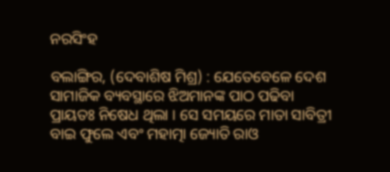ନରସିଂହ

ବଲାଙ୍ଗିର, (ଦେବାଶିଷ ମିଶ୍ର) : ଯେତେବେଳେ ଦେଶ ସାମାଜିକ ବ୍ୟବସ୍ଥାରେ ଝିଅମାନଙ୍କ ପାଠ ପଢିବା ପ୍ରାୟତଃ ନିଷେଧ ଥିଲା । ସେ ସମୟରେ ମାତା ସାବିତ୍ରୀ ବାଇ ଫୁଲେ ଏବଂ ମହାତ୍ମା ଜ୍ୟୋତି ରାଓ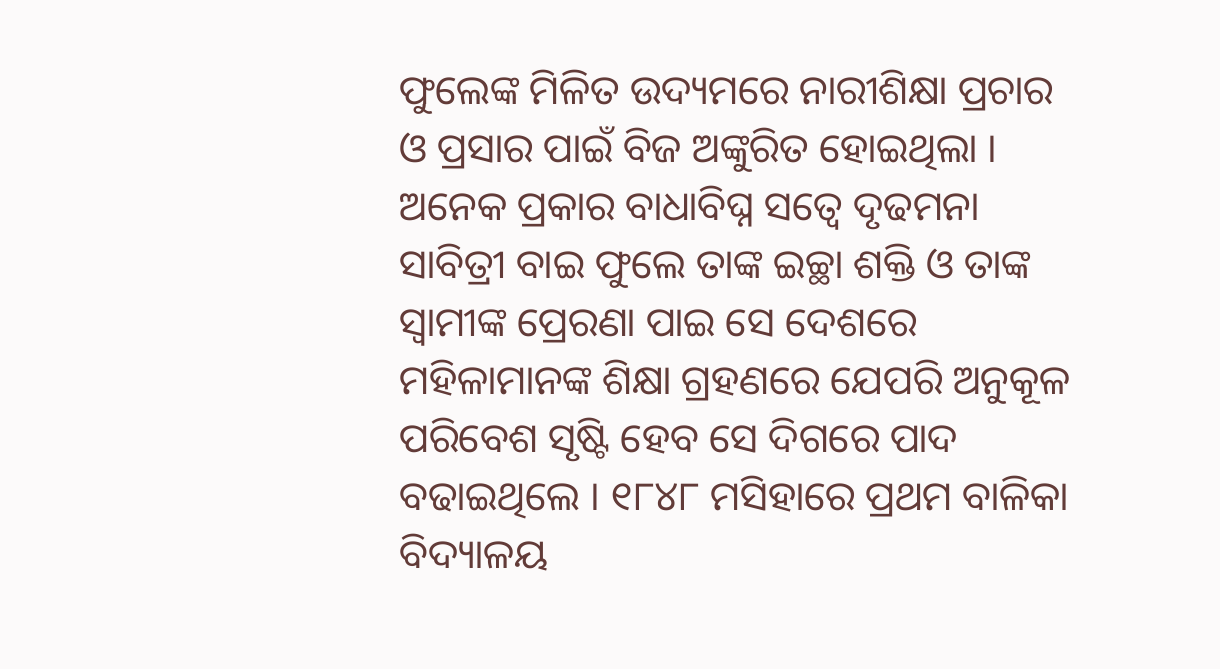ଫୁଲେଙ୍କ ମିଳିତ ଉଦ୍ୟମରେ ନାରୀଶିକ୍ଷା ପ୍ରଚାର ଓ ପ୍ରସାର ପାଇଁ ବିଜ ଅଙ୍କୁରିତ ହୋଇଥିଲା । ଅନେକ ପ୍ରକାର ବାଧାବିଘ୍ନ ସତ୍ୱେ ଦୃଢମନା ସାବିତ୍ରୀ ବାଇ ଫୁଲେ ତାଙ୍କ ଇଚ୍ଛା ଶକ୍ତି ଓ ତାଙ୍କ ସ୍ୱାମୀଙ୍କ ପ୍ରେରଣା ପାଇ ସେ ଦେଶରେ ମହିଳାମାନଙ୍କ ଶିକ୍ଷା ଗ୍ରହଣରେ ଯେପରି ଅନୁକୂଳ ପରିବେଶ ସୃଷ୍ଟି ହେବ ସେ ଦିଗରେ ପାଦ ବଢାଇଥିଲେ । ୧୮୪୮ ମସିହାରେ ପ୍ରଥମ ବାଳିକା ବିଦ୍ୟାଳୟ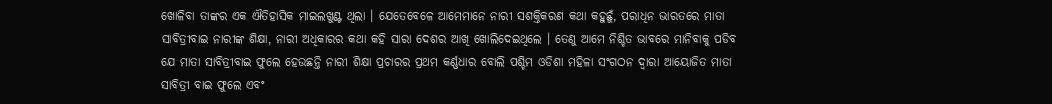ଖୋଳିବା ତାଙ୍କର ଏକ ଐତିହାସିକ ମାଇଲଖୁଣ୍ଟ ଥିଲା । ଯେତେବେଳେ ଆମେମାନେ ନାରୀ ସଶକ୍ତିକରଣ କଥା କହୁଛୁଁ, ପରାଧିନ ଭାରତରେ ମାତା ସାବିତ୍ରୀବାଇ ନାରୀଙ୍କ ଶିକ୍ଷା, ନାରୀ ଅଧିକାରର କଥା କହି ସାରା ଦେଶର ଆଖି ଖୋଲିଦେଇଥିଲେ । ତେଣୁ ଆମେ ନିଶ୍ଚିତ ଭାବରେ ମାନିବାକୁ ପଡିବ ଯେ ମାତା ସାବିତ୍ରୀବାଇ ଫୁଲେ ହେଉଛନ୍ତି ନାରୀ ଶିକ୍ଷା ପ୍ରଚାରର ପ୍ରଥମ କର୍ଣ୍ଣଧାର ବୋଲି ପଶ୍ଚିମ ଓଡିଶା ମହିଳା ସଂଗଠନ ଦ୍ୱାରା ଆୟୋଜିତ ମାତା ସାବିତ୍ରୀ ବାଇ ଫୁଲେ ଏବଂ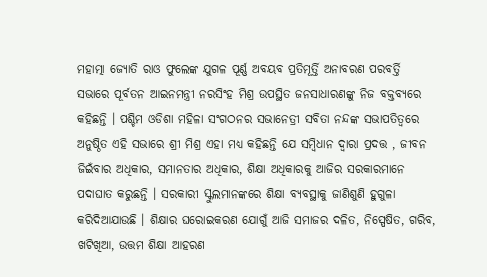ମହାତ୍ମା ଜ୍ୟୋତି ରାଓ ଫୁଲେଙ୍କ ଯୁଗଳ ପୂର୍ଣ୍ଣ ଅବୟବ ପ୍ରତିମୂର୍ତ୍ତି ଅନାବରଣ ପରବର୍ତ୍ତି ସଭାରେ ପୂର୍ବତନ ଆଇନମନ୍ତ୍ରୀ ନରସିଂହ ମିଶ୍ର ଉପସ୍ଥିତ ଜନସାଧାରଣଙ୍କୁ ନିଜ ବକ୍ତବ୍ୟରେ କହିଛନ୍ତି । ପଶ୍ଚିମ ଓଡିଶା ମହିଳା ସଂଗଠନର ସଭାନେତ୍ରୀ ସବିତା ନନ୍ଦଙ୍କ ସଭାପତିତ୍ୱରେ ଅନୁଷ୍ଠିତ ଏହି ସଭାରେ ଶ୍ରୀ ମିଶ୍ର ଏହା ମଧ୍ୟ କହିଛନ୍ତି ଯେ ସମ୍ବିଧାନ ଦ୍ୱାରା ପ୍ରଦତ୍ତ , ଜୀବନ ଜିଇଁବାର ଅଧିକାର, ସମାନତାର ଅଧିକାର, ଶିକ୍ଷା ଅଧିକାରକୁ ଆଜିର ସରକାରମାନେ ପଦାଘାତ କରୁଛନ୍ତି । ସରକାରୀ ସ୍କୁଲମାନଙ୍କରେ ଶିକ୍ଷା ବ୍ୟବସ୍ଥାକୁ ଜାଣିଶୁଣି ହୁଗୁଳା କରିଦିଆଯାଉଛି । ଶିକ୍ଷାର ଘରୋଇକରଣ ଯୋଗୁଁ ଆଜି ସମାଜର ଦଳିତ, ନିସ୍ପେଷିତ, ଗରିବ, ଖଟିଖିଆ, ଉତ୍ତମ ଶିକ୍ଷା ଆହରଣ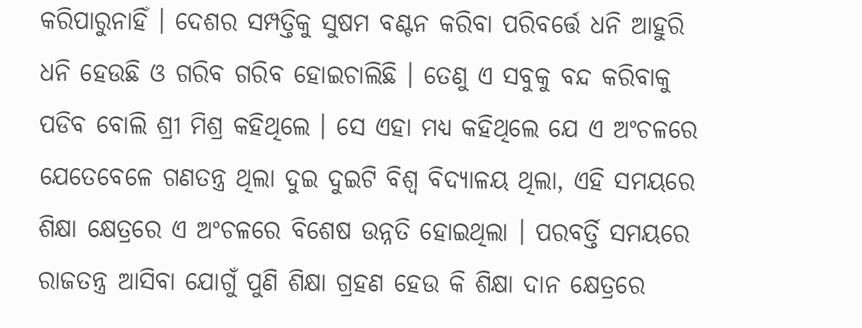କରିପାରୁନାହିଁ । ଦେଶର ସମ୍ପତ୍ତିକୁ ସୁଷମ ବଣ୍ଟନ କରିବା ପରିବର୍ତ୍ତେ ଧନି ଆହୁରି ଧନି ହେଉଛି ଓ ଗରିବ ଗରିବ ହୋଇଚାଲିଛି । ତେଣୁ ଏ ସବୁକୁ ବନ୍ଦ କରିବାକୁ ପଡିବ ବୋଲି ଶ୍ରୀ ମିଶ୍ର କହିଥିଲେ । ସେ ଏହା ମଧ୍ୟ କହିଥିଲେ ଯେ ଏ ଅଂଚଳରେ ଯେତେବେଳେ ଗଣତନ୍ତ୍ର ଥିଲା ଦୁଇ ଦୁଇଟି ବିଶ୍ୱ ବିଦ୍ୟାଳୟ ଥିଲା, ଏହି ସମୟରେ ଶିକ୍ଷା କ୍ଷେତ୍ରରେ ଏ ଅଂଚଳରେ ବିଶେଷ ଉନ୍ନତି ହୋଇଥିଲା । ପରବର୍ତ୍ତି ସମୟରେ ରାଜତନ୍ତ୍ର ଆସିବା ଯୋଗୁଁ ପୁଣି ଶିକ୍ଷା ଗ୍ରହଣ ହେଉ କି ଶିକ୍ଷା ଦାନ କ୍ଷେତ୍ରରେ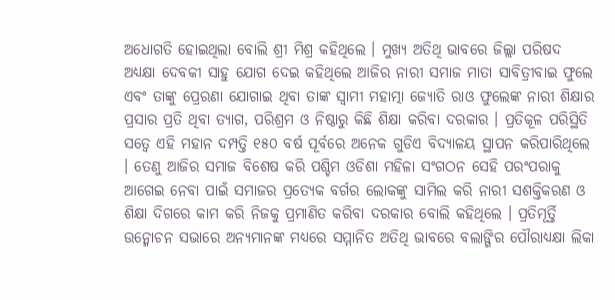ଅଧୋଗତି ହୋଇଥିଲା ବୋଲି ଶ୍ରୀ ମିଶ୍ର କହିଥିଲେ । ମୁଖ୍ୟ ଅତିଥି ଭାବରେ ଜିଲ୍ଲା ପରିଷଦ ଅଧ୍ୟକ୍ଷା ଦେବକୀ ସାହୁ ଯୋଗ ଦେଇ କହିଥିଲେ ଆଜିର ନାରୀ ସମାଜ ମାତା ସାବିତ୍ରୀବାଇ ଫୁଲେ ଏବଂ ତାଙ୍କୁ ପ୍ରେରଣା ଯୋଗାଇ ଥିବା ତାଙ୍କ ସ୍ୱାମୀ ମହାତ୍ମା ଜ୍ୟୋତି ରାଓ ଫୁଲେଙ୍କ ନାରୀ ଶିକ୍ଷାର ପ୍ରସାର ପ୍ରତି ଥିବା ତ୍ୟାଗ, ପରିଶ୍ରମ ଓ ନିଷ୍ଠାରୁ କିଛି ଶିକ୍ଷା କରିବା ଦରକାର । ପ୍ରତିକୂଳ ପରିସ୍ଥିତି ସତ୍ୱେ ଏହି ମହାନ ଦମ୍ପତ୍ତି ୧୫୦ ବର୍ଷ ପୂର୍ବରେ ଅନେକ ଗୁଡିଏ ବିଦ୍ୟାଳୟ ସ୍ଥାପନ କରିପାରିଥିଲେ । ତେଣୁ ଆଜିର ସମାଜ ବିଶେଷ କରି ପଶ୍ଚିମ ଓଡିଶା ମହିଳା ସଂଗଠନ ସେହି ପରଂପରାକୁ ଆଗେଇ ନେବା ପାଇଁ ସମାଜର ପ୍ରତ୍ୟେକ ବର୍ଗର ଲୋକଙ୍କୁ ସାମିଲ କରି ନାରୀ ସଶକ୍ତିକରଣ ଓ ଶିକ୍ଷା ଦିଗରେ କାମ କରି ନିଜକୁ ପ୍ରମାଣିତ କରିବା ଦରକାର ବୋଲି କହିଥିଲେ । ପ୍ରତିମୂର୍ତ୍ତି ଉନ୍ମୋଚନ ସଭାରେ ଅନ୍ୟମାନଙ୍କ ମଧ୍ୟରେ ସମ୍ମାନିତ ଅତିଥି ଭାବରେ ବଲାଙ୍ଗିର ପୌରାଧ୍ୟକ୍ଷା ଲିକା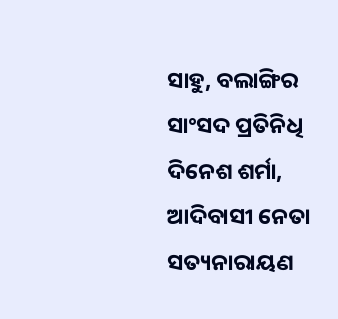ସାହୁ, ବଲାଙ୍ଗିର ସାଂସଦ ପ୍ରତିନିଧି ଦିନେଶ ଶର୍ମା, ଆଦିବାସୀ ନେତା ସତ୍ୟନାରାୟଣ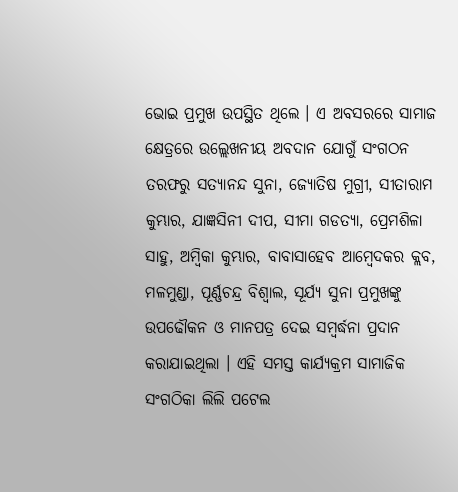ଭୋଇ ପ୍ରମୁଖ ଉପସ୍ଥିତ ଥିଲେ । ଏ ଅବସରରେ ସାମାଜ କ୍ଷେତ୍ରରେ ଉଲ୍ଲେଖନୀୟ ଅବଦାନ ଯୋଗୁଁ ସଂଗଠନ ତରଫରୁ ସତ୍ୟାନନ୍ଦ ସୁନା, ଜ୍ୟୋତିଷ ମୁଗ୍ରୀ, ସୀତାରାମ କୁମ୍ଭାର, ଯାଜ୍ଞସିନୀ ଦୀପ, ସୀମା ଗଡତ୍ୟା, ପ୍ରେମଶିଳା ସାହୁ, ଅମ୍ବିକା କୁମ୍ଭାର, ବାବାସାହେବ ଆମ୍ବେଦକର କ୍ଲବ, ମଳମୁଣ୍ଡା, ପୂର୍ଣ୍ଣଚନ୍ଦ୍ର ବିଶ୍ୱାଲ, ସୂର୍ଯ୍ୟ ସୁନା ପ୍ରମୁଖଙ୍କୁ ଉପଢୌକନ ଓ ମାନପତ୍ର ଦେଇ ସମ୍ବର୍ଦ୍ଧନା ପ୍ରଦାନ କରାଯାଇଥିଲା । ଏହି ସମସ୍ତ କାର୍ଯ୍ୟକ୍ରମ ସାମାଜିକ ସଂଗଠିକା ଲିଲି ପଟେଲ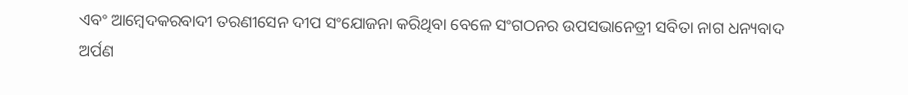ଏବଂ ଆମ୍ବେଦକରବାଦୀ ତରଣୀସେନ ଦୀପ ସଂଯୋଜନା କରିଥିବା ବେଳେ ସଂଗଠନର ଉପସଭାନେତ୍ରୀ ସବିତା ନାଗ ଧନ୍ୟବାଦ ଅର୍ପଣ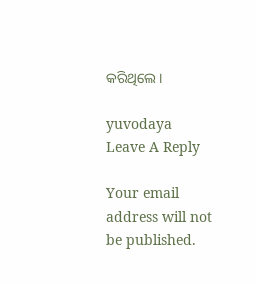କରିଥିଲେ ।

yuvodaya
Leave A Reply

Your email address will not be published.